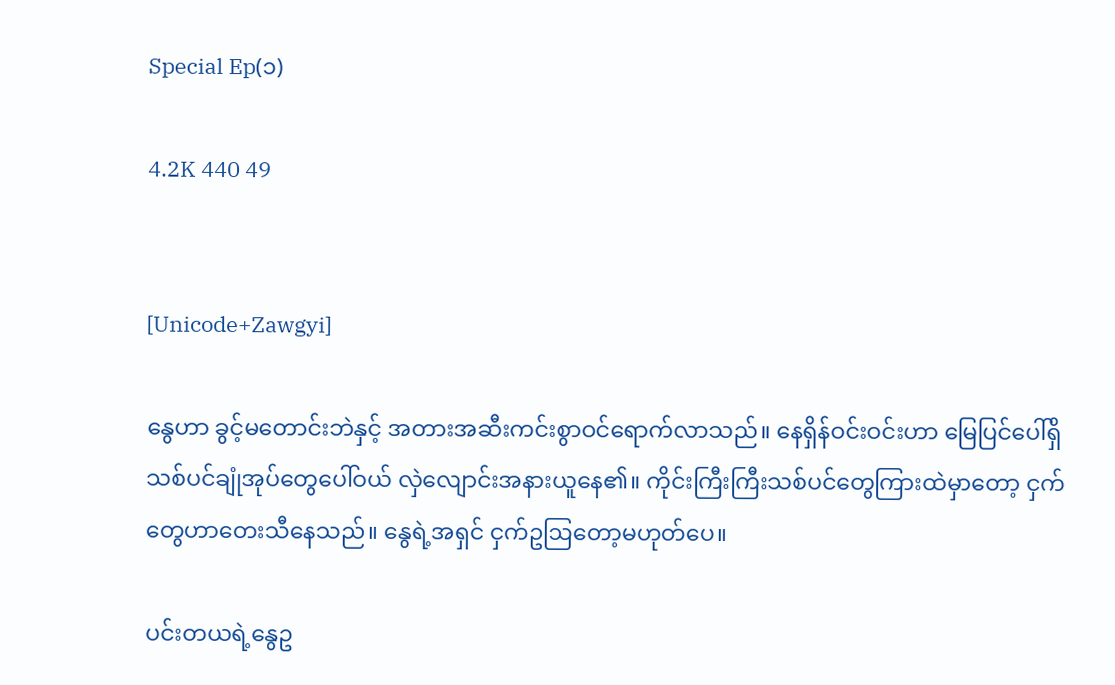Special Ep(၁)

4.2K 440 49


[Unicode+Zawgyi]

နွေဟာ ခွင့်မတောင်းဘဲနှင့် အတားအဆီးကင်းစွာဝင်ရောက်လာသည်။ နေရှိန်ဝင်းဝင်းဟာ မြေပြင်ပေါ်ရှိသစ်ပင်ချုံအုပ်တွေပေါ်ဝယ် လှဲလျောင်းအနားယူနေ၏။ ကိုင်းကြီးကြီးသစ်ပင်တွေကြားထဲမှာတော့ ငှက်တွေဟာတေးသီနေသည်။ နွေရဲ့အရှင် ငှက်ဥဩတော့မဟု‌တ်ပေ။

ပင်းတယရဲ့နွေဥ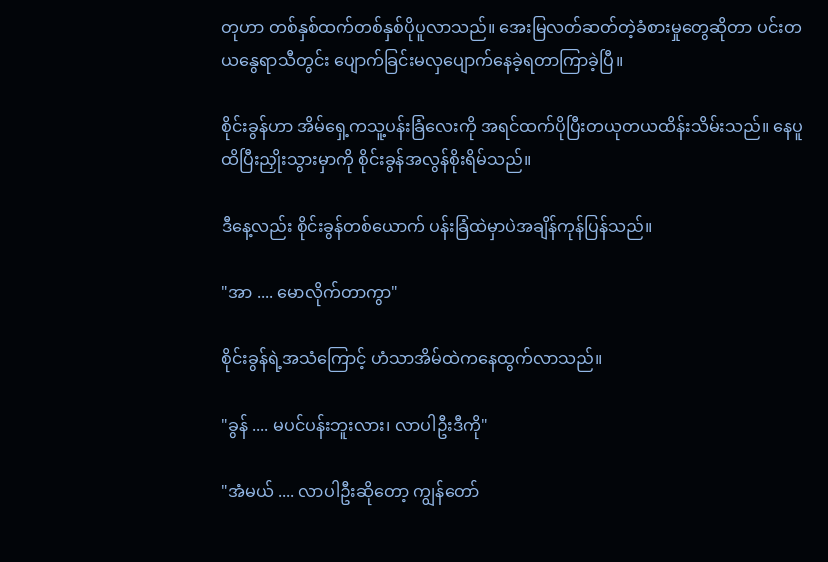တုဟာ တစ်နှစ်ထက်တစ်နှစ်ပိုပူလာသည်။ အေးမြလတ်ဆတ်တဲ့ခံစားမှုတွေဆိုတာ ပင်းတယနွေရာသီတွင်း ပျောက်ခြင်းမလှပျောက်နေခဲ့ရတာကြာခဲ့ပြီ။

စိုင်းခွန်ဟာ အိမ်ရှေ့ကသူ့ပန်းခြံလေးကို အရင်ထက်ပိုပြီးတယုတယထိန်းသိမ်းသည်။ နေပူထိပြီးညှိုးသွားမှာကို စိုင်းခွန်အလွန်စိုးရိမ်သည်။

ဒီနေ့လည်း စိုင်းခွန်တစ်ယောက် ပန်းခြံထဲမှာပဲအချိန်ကုန်ပြန်သည်။

"အာ .... မောလိုက်တာကွာ"

စိုင်းခွန်ရဲ့အသံကြောင့် ဟံသာအိမ်ထဲကနေထွက်လာသည်။

"ခွန် .... မပင်ပန်းဘူးလား၊ လာပါဦးဒီကို"

"အံမယ် .... လာပါဦးဆိုတော့ ကျွန်တော်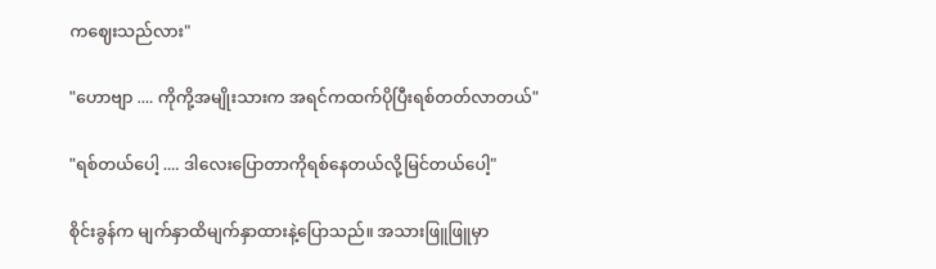ကဈေးသည်လား"

"ဟောဗျာ .... ကိုကို့အမျိုးသားက အရင်ကထက်ပိုပြီးရစ်တတ်လာတယ်"

"ရစ်တယ်ပေါ့ .... ဒါလေးပြောတာကိုရစ်နေတယ်လို့မြင်တယ်ပေါ့"

စိုင်းခွန်က မျက်နှာထိမျက်နှာထားနဲ့ပြောသည်။ အသားဖြူဖြူမှာ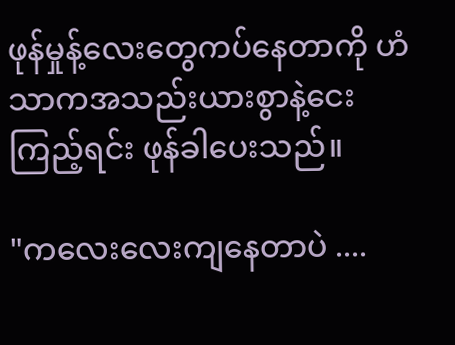ဖုန်မှုန့်လေးတွေကပ်နေတာကို ဟံသာကအသည်းယားစွာနဲ့ငေးကြည့်ရင်း ဖုန်ခါပေးသည်။

"ကလေးလေးကျနေတာပဲ ....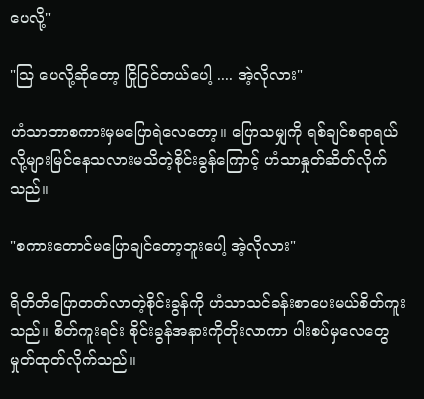ပေလို့"

"ဩ ပေလို့ဆိုတော့ ငြိုငြင်တယ်ပေါ့ .... အဲ့လိုလား"

ဟံသာဘာစကားမှမပြောရဲလေတော့။ ပြောသမျှကို ရစ်ချင်စရာရယ်လို့များမြင်နေသလားမသိတဲ့စိုင်းခွန်ကြောင့် ဟံသာနှုတ်ဆိတ်လိုက်သည်။

"စကားတောင်မပြောချင်တော့ဘူးပေါ့ အဲ့လိုလား"

ရိတိတိပြောတတ်လာတဲ့စိုင်းခွန်ကို ဟံသာသင်ခန်းစာပေးမယ်စိတ်ကူးသည်။ စိတ်ကူးရင်း စိုင်းခွန်အနားကိုတိုးလာကာ ပါးစပ်မှလေတွေမှုတ်ထုတ်လိုက်သည်။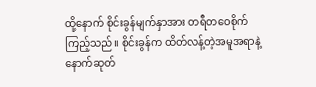ထို့နောက် စိုင်းခွန်မျက်နှာအား တရီတဝေစိုက်ကြည့်သည်။ စိုင်းခွန်က ထိတ်လန့်တဲ့အမူအရာနဲ့နောက်ဆုတ်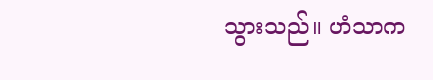သွားသည်။ ဟံသာက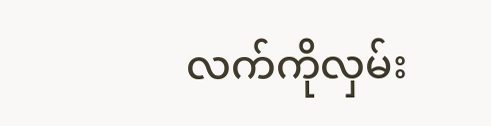လက်ကိုလှမ်း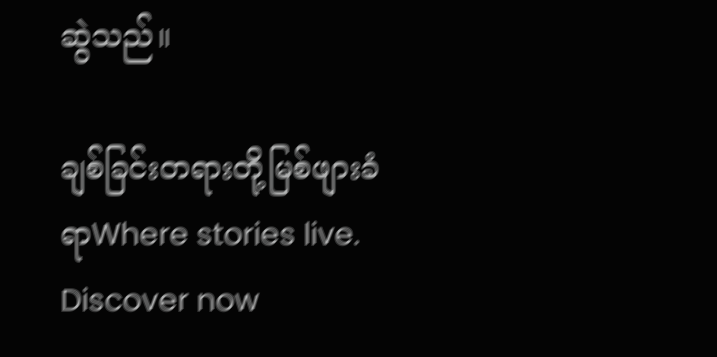ဆွဲသည်။

ချစ်ခြင်းတရားတို့မြစ်ဖျားခံရာWhere stories live. Discover now